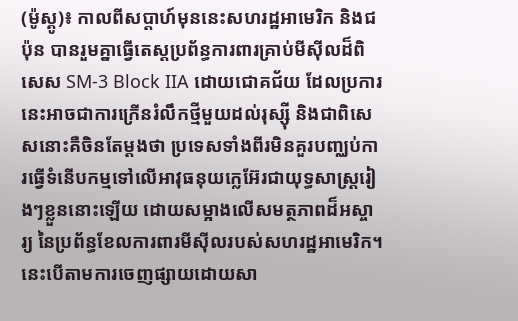(ម៉ូស្គូ)៖ កាលពីសប្តាហ៍មុននេះសហរដ្ឋអាមេរិក និងជប៉ុន បានរួមគ្នាធ្វើតេស្តប្រព័ន្ធការពារគ្រាប់មីស៊ីលដ៏ពិសេស SM-3 Block IIA ដោយជោគជ័យ ដែលប្រការនេះអាចជាការក្រើនរំលឹកថ្មីមួយដល់រុស្ស៊ី និងជាពិសេសនោះគឺចិនតែម្តងថា ប្រទេសទាំងពីរមិនគួរបញ្ឈប់ការធ្វើទំនើបកម្មទៅលើអាវុធនុយក្លេអ៊ែរជាយុទ្ធសាស្រ្តរៀងៗខ្លួននោះឡើយ ដោយសម្អាងលើសមត្ថភាពដ៏អស្ចារ្យ នៃប្រព័ន្ធខែលការពារមីស៊ីលរបស់សហរដ្ឋអាមេរិក។ នេះបើតាមការចេញផ្សាយដោយសា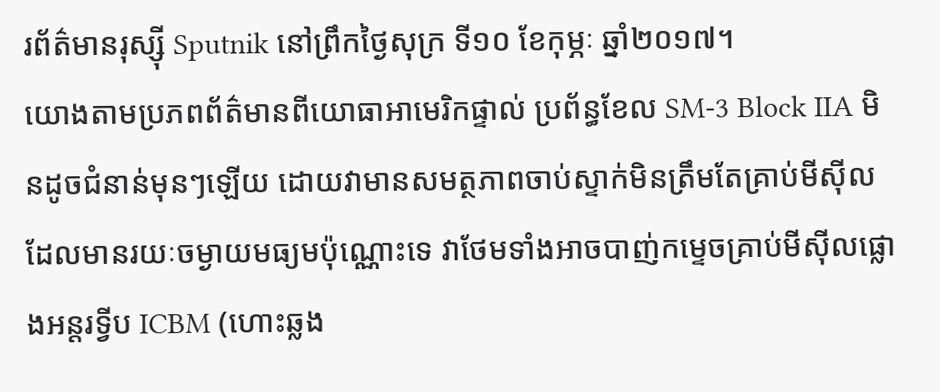រព័ត៌មានរុស្ស៊ី Sputnik នៅព្រឹកថ្ងៃសុក្រ ទី១០ ខែកុម្ភៈ ឆ្នាំ២០១៧។
យោងតាមប្រភពព័ត៌មានពីយោធាអាមេរិកផ្ទាល់ ប្រព័ន្ធខែល SM-3 Block IIA មិនដូចជំនាន់មុនៗឡើយ ដោយវាមានសមត្ថភាពចាប់ស្ទាក់មិនត្រឹមតែគ្រាប់មីស៊ីល ដែលមានរយៈចម្ងាយមធ្យមប៉ុណ្ណោះទេ វាថែមទាំងអាចបាញ់កម្ទេចគ្រាប់មីស៊ីលផ្លោងអន្តរទ្វីប ICBM (ហោះឆ្លង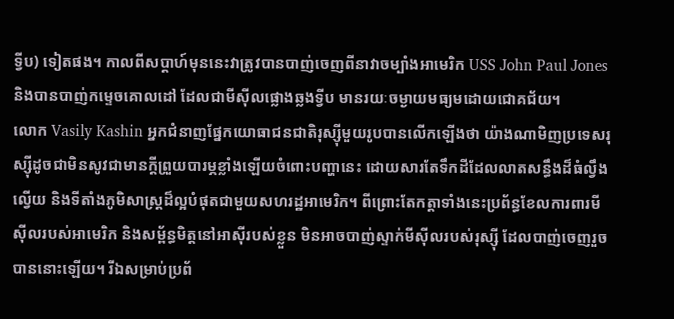ទ្វីប) ទៀតផង។ កាលពីសប្តាហ៍មុននេះវាត្រូវបានបាញ់ចេញពីនាវាចម្បាំងអាមេរិក USS John Paul Jones និងបានបាញ់កម្ទេចគោលដៅ ដែលជាមីស៊ីលផ្លោងឆ្លងទ្វីប មានរយៈចម្ងាយមធ្យមដោយជោគជ័យ។
លោក Vasily Kashin អ្នកជំនាញផ្នែកយោធាជនជាតិរុស្ស៊ីមួយរូបបានលើកឡើងថា យ៉ាងណាមិញប្រទេសរុស្ស៊ីដូចជាមិនសូវជាមានក្តីព្រួយបារម្ភខ្លាំងឡើយចំពោះបញ្ហានេះ ដោយសារតែទឹកដីដែលលាតសន្ធឹងដ៏ធំល្វឹងល្វើយ និងទីតាំងភូមិសាស្រ្តដ៏ល្អបំផុតជាមួយសហរដ្ឋអាមេរិក។ ពីព្រោះតែកត្តាទាំងនេះប្រព័ន្ធខែលការពារមីស៊ីលរបស់អាមេរិក និងសម្ព័ន្ធមិត្តនៅអាស៊ីរបស់ខ្លួន មិនអាចបាញ់ស្ទាក់មីស៊ីលរបស់រុស្ស៊ី ដែលបាញ់ចេញរួចបាននោះឡើយ។ រីឯសម្រាប់ប្រព័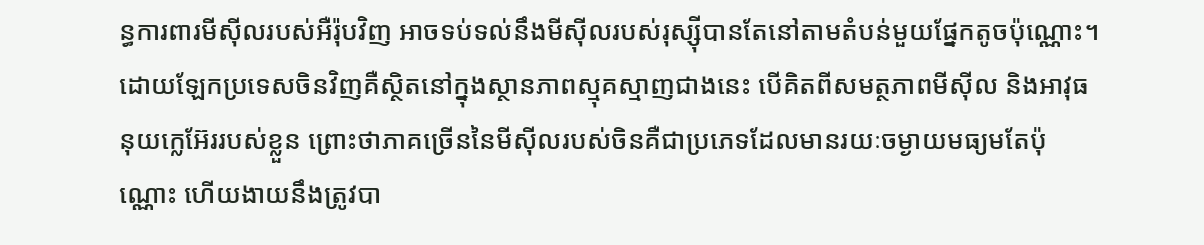ន្ធការពារមីស៊ីលរបស់អឺរ៉ុបវិញ អាចទប់ទល់នឹងមីស៊ីលរបស់រុស្ស៊ីបានតែនៅតាមតំបន់មួយផ្នែកតូចប៉ុណ្ណោះ។
ដោយឡែកប្រទេសចិនវិញគឺស្ថិតនៅក្នុងស្ថានភាពស្មុគស្មាញជាងនេះ បើគិតពីសមត្ថភាពមីស៊ីល និងអាវុធនុយក្លេអ៊ែររបស់ខ្លួន ព្រោះថាភាគច្រើននៃមីស៊ីលរបស់ចិនគឺជាប្រភេទដែលមានរយៈចម្ងាយមធ្យមតែប៉ុណ្ណោះ ហើយងាយនឹងត្រូវបា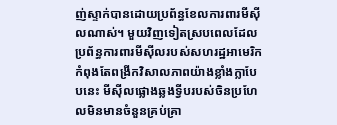ញ់ស្ទាក់បានដោយប្រព័ន្ធខែលការពារមីស៊ីលណាស់។ មួយវិញទៀតស្របពេលដែលប្រព័ន្ធការពារមីស៊ីលរបស់សហរដ្ឋអាមេរិក កំពុងតែពង្រីកវិសាលភាពយ៉ាងខ្លាំងក្លាបែបនេះ មីស៊ីលផ្លោងឆ្លងទ្វីបរបស់ចិនប្រហែលមិនមានចំនួនគ្រប់គ្រា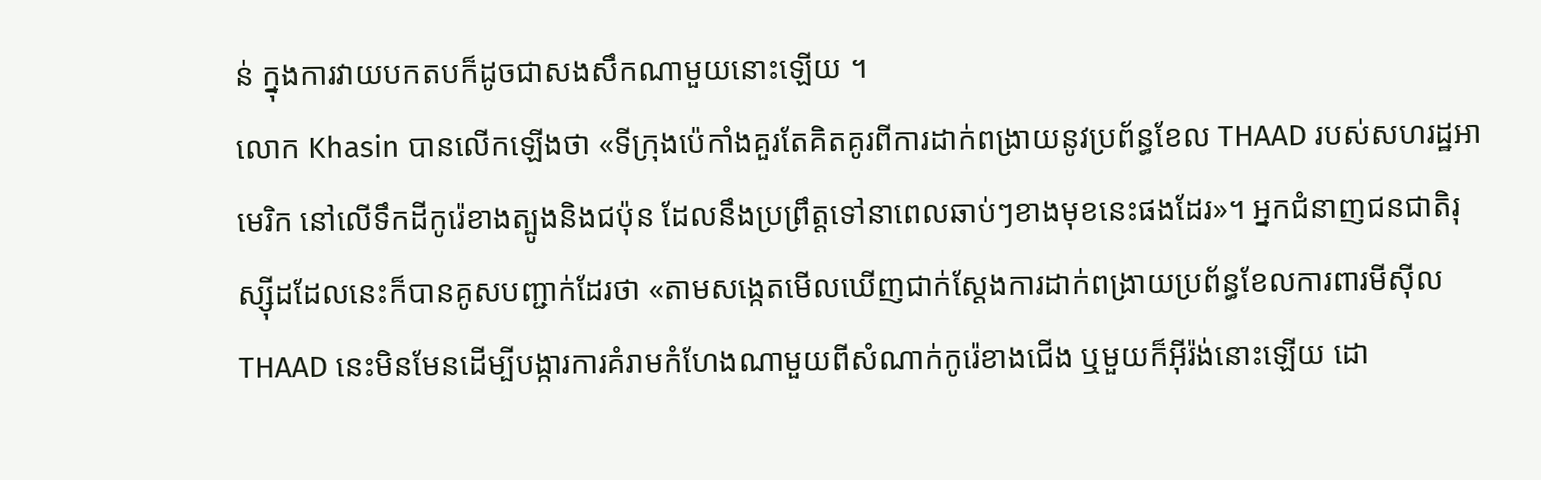ន់ ក្នុងការវាយបកតបក៏ដូចជាសងសឹកណាមួយនោះឡើយ ។
លោក Khasin បានលើកឡើងថា «ទីក្រុងប៉េកាំងគួរតែគិតគូរពីការដាក់ពង្រាយនូវប្រព័ន្ធខែល THAAD របស់សហរដ្ឋអាមេរិក នៅលើទឹកដីកូរ៉េខាងត្បូងនិងជប៉ុន ដែលនឹងប្រព្រឹត្តទៅនាពេលឆាប់ៗខាងមុខនេះផងដែរ»។ អ្នកជំនាញជនជាតិរុស្ស៊ីដដែលនេះក៏បានគូសបញ្ជាក់ដែរថា «តាមសង្កេតមើលឃើញជាក់ស្តែងការដាក់ពង្រាយប្រព័ន្ធខែលការពារមីស៊ីល THAAD នេះមិនមែនដើម្បីបង្ការការគំរាមកំហែងណាមួយពីសំណាក់កូរ៉េខាងជើង ឬមួយក៏អ៊ីរ៉ង់នោះឡើយ ដោ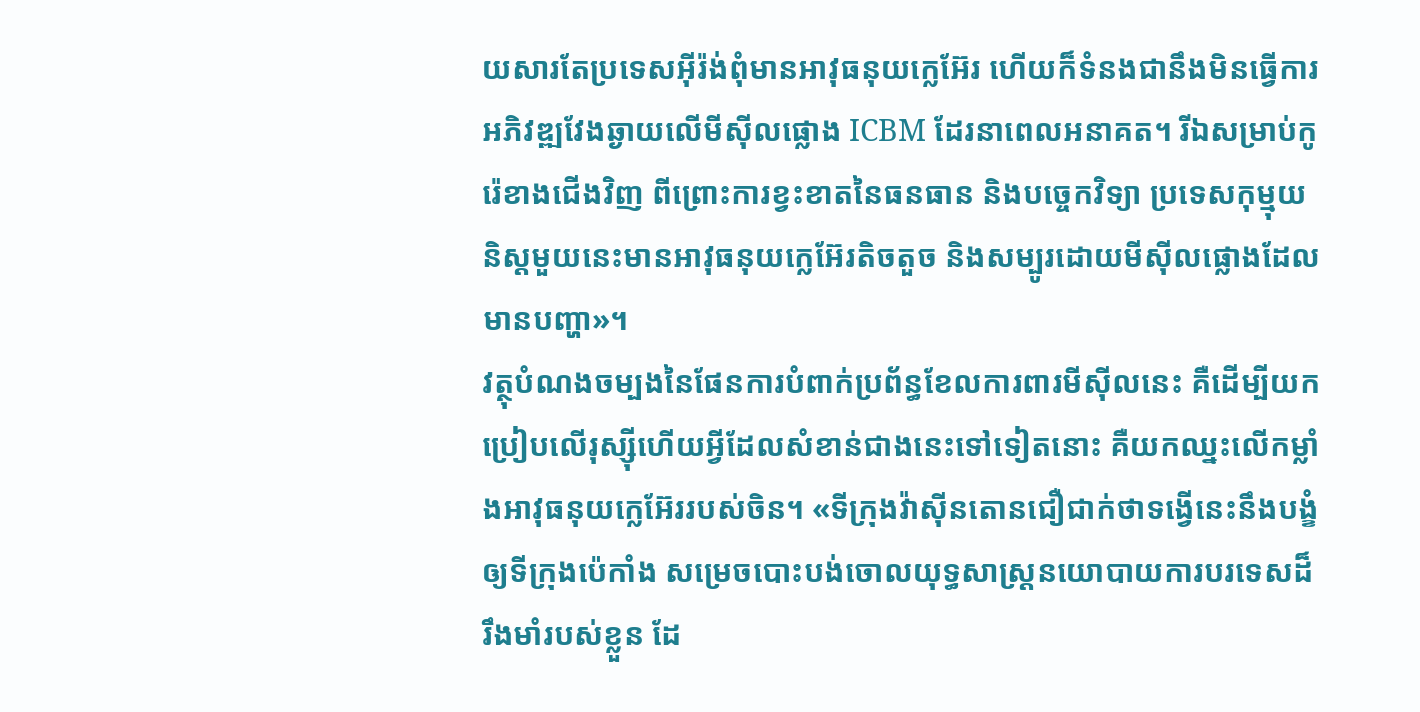យសារតែប្រទេសអ៊ីរ៉ង់ពុំមានអាវុធនុយក្លេអ៊ែរ ហើយក៏ទំនងជានឹងមិនធ្វើការអភិវឌ្ឍវែងឆ្ងាយលើមីស៊ីលផ្លោង ICBM ដែរនាពេលអនាគត។ រីឯសម្រាប់កូរ៉េខាងជើងវិញ ពីព្រោះការខ្វះខាតនៃធនធាន និងបច្ចេកវិទ្យា ប្រទេសកុម្មុយនិស្តមួយនេះមានអាវុធនុយក្លេអ៊ែរតិចតួច និងសម្បូរដោយមីស៊ីលផ្លោងដែលមានបញ្ហា»។
វត្ថុបំណងចម្បងនៃផែនការបំពាក់ប្រព័ន្ធខែលការពារមីស៊ីលនេះ គឺដើម្បីយកប្រៀបលើរុស្ស៊ីហើយអ្វីដែលសំខាន់ជាងនេះទៅទៀតនោះ គឺយកឈ្នះលើកម្លាំងអាវុធនុយក្លេអ៊ែររបស់ចិន។ «ទីក្រុងវ៉ាស៊ីនតោនជឿជាក់ថាទង្វើនេះនឹងបង្ខំឲ្យទីក្រុងប៉េកាំង សម្រេចបោះបង់ចោលយុទ្ធសាស្រ្តនយោបាយការបរទេសដ៏រឹងមាំរបស់ខ្លួន ដែ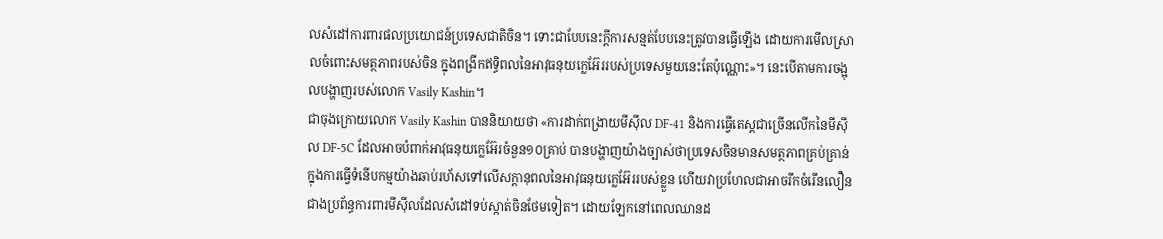លសំដៅការពារផលប្រយោជន៍ប្រទេសជាតិចិន។ ទោះជាបែបនេះក្តីការសន្មត់បែបនេះត្រូវបានធ្វើឡើង ដោយការមើលស្រាលចំពោះសមត្ថភាពរបស់ចិន ក្នុងពង្រីកឥទ្ធិពលនៃអាវុធនុយក្លេអ៊ែររបស់ប្រទេសមួយនេះតែប៉ុណ្ណោះ»។ នេះបើតាមការចង្អុលបង្ហាញរបស់លោក Vasily Kashin។
ជាចុងក្រោយលោក Vasily Kashin បាននិយាយថា «ការដាក់ពង្រាយមីស៊ីល DF-41 និងការធ្វើតេស្តជាច្រើនលើកនៃមីស៊ីល DF-5C ដែលអាចបំពាក់អាវុធនុយក្លេអ៊ែរចំនួន១០គ្រាប់ បានបង្ហាញយ៉ាងច្បាស់ថាប្រទេសចិនមានសមត្ថភាពគ្រប់គ្រាន់ក្នុងការធ្វើទំនើបកម្មយ៉ាងឆាប់រហ័សទៅលើសក្តានុពលនៃអាវុធនុយក្លេអ៊ែររបស់ខ្លួន ហើយវាប្រហែលជាអាចរីកចំរើនលឿនជាងប្រព័ន្ធការពារមីស៊ីលដែលសំដៅទប់ស្កាត់ចិនថែមទៀត។ ដោយឡែកនៅពេលឈានដ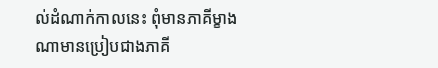ល់ដំណាក់កាលនេះ ពុំមានភាគីម្ខាងណាមានប្រៀបជាងភាគី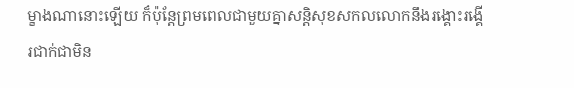ម្ខាងណានោះឡើយ ក៏ប៉ុន្តែព្រមពេលជាមួយគ្នាសន្តិសុខសកលលោកនឹងរង្គោះរង្គើរជាក់ជាមិន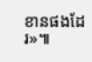ខានផងដែរ»៕